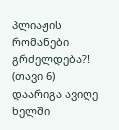პლიაჟის რომანები გრძელდება?! (თავი 6)
დაარიგა ავიღე ხელში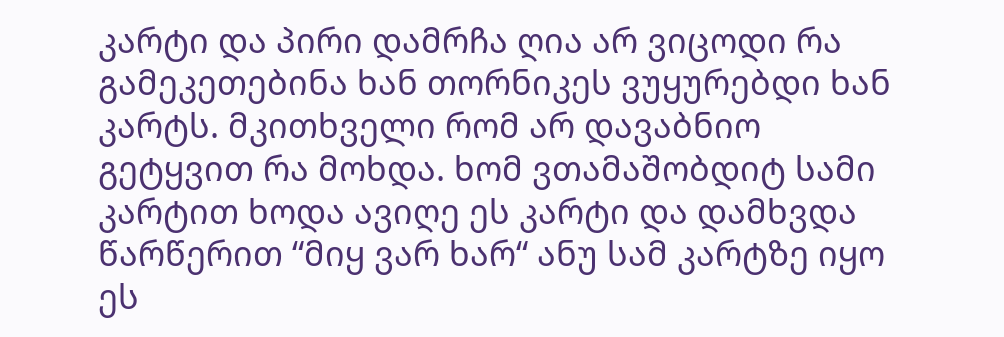კარტი და პირი დამრჩა ღია არ ვიცოდი რა გამეკეთებინა ხან თორნიკეს ვუყურებდი ხან კარტს. მკითხველი რომ არ დავაბნიო გეტყვით რა მოხდა. ხომ ვთამაშობდიტ სამი კარტით ხოდა ავიღე ეს კარტი და დამხვდა წარწერით “მიყ ვარ ხარ“ ანუ სამ კარტზე იყო ეს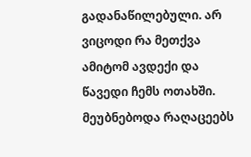გადანაწილებული. არ ვიცოდი რა მეთქვა ამიტომ ავდექი და წავედი ჩემს ოთახში. მეუბნებოდა რაღაცეებს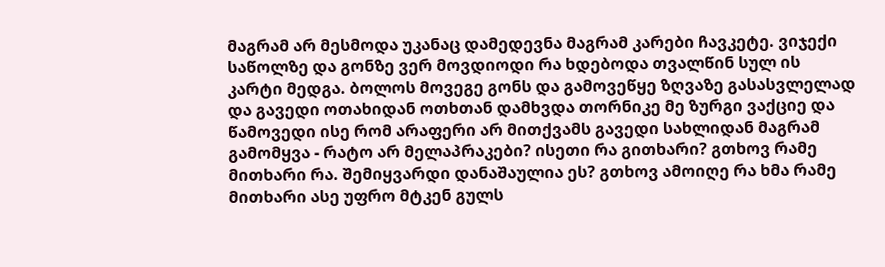მაგრამ არ მესმოდა უკანაც დამედევნა მაგრამ კარები ჩავკეტე. ვიჯექი საწოლზე და გონზე ვერ მოვდიოდი რა ხდებოდა თვალწინ სულ ის კარტი მედგა. ბოლოს მოვეგე გონს და გამოვეწყე ზღვაზე გასასვლელად და გავედი ოთახიდან ოთხთან დამხვდა თორნიკე მე ზურგი ვაქციე და წამოვედი ისე რომ არაფერი არ მითქვამს გავედი სახლიდან მაგრამ გამომყვა - რატო არ მელაპრაკები? ისეთი რა გითხარი? გთხოვ რამე მითხარი რა. შემიყვარდი დანაშაულია ეს? გთხოვ ამოიღე რა ხმა რამე მითხარი ასე უფრო მტკენ გულს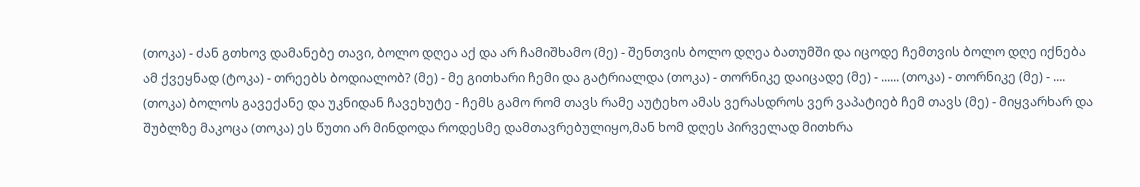(თოკა) - ძან გთხოვ დამანებე თავი, ბოლო დღეა აქ და არ ჩამიშხამო (მე) - შენთვის ბოლო დღეა ბათუმში და იცოდე ჩემთვის ბოლო დღე იქნება ამ ქვეყნად (ტოკა) - თრეებს ბოდიალობ? (მე) - მე გითხარი ჩემი და გატრიალდა (თოკა) - თორნიკე დაიცადე (მე) - ...... (თოკა) - თორნიკე (მე) - .... (თოკა) ბოლოს გავექანე და უკნიდან ჩავეხუტე - ჩემს გამო რომ თავს რამე აუტეხო ამას ვერასდროს ვერ ვაპატიებ ჩემ თავს (მე) - მიყვარხარ და შუბლზე მაკოცა (თოკა) ეს წუთი არ მინდოდა როდესმე დამთავრებულიყო,მან ხომ დღეს პირველად მითხრა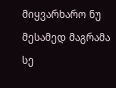მიყვარხარო ნუ მესამედ მაგრამა სე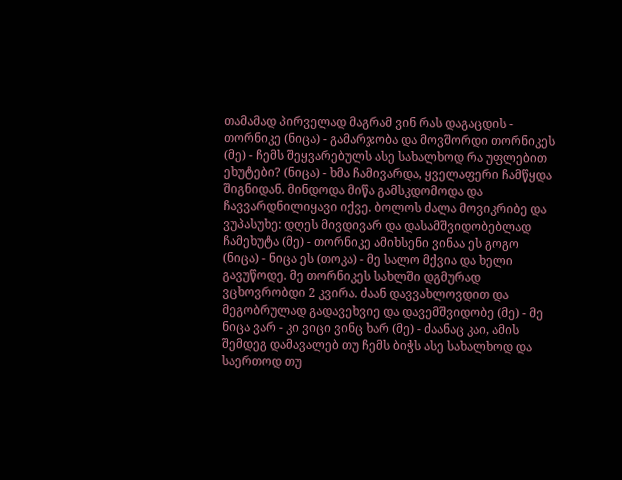თამამად პირველად მაგრამ ვინ რას დაგაცდის - თორნიკე (ნიცა) - გამარჯობა და მოვშორდი თორნიკეს (მე) - ჩემს შეყვარებულს ასე სახალხოდ რა უფლებით ეხუტები? (ნიცა) - ხმა ჩამივარდა, ყველაფერი ჩამწყდა შიგნიდან. მინდოდა მიწა გამსკდომოდა და ჩავვარდნილიყავი იქვე. ბოლოს ძალა მოვიკრიბე და ვუპასუხე: დღეს მივდივარ და დასამშვიდობებლად ჩამეხუტა (მე) - თორნიკე ამიხსენი ვინაა ეს გოგო (ნიცა) - ნიცა ეს (თოკა) - მე სალო მქვია და ხელი გავუწოდე. მე თორნიკეს სახლში დგმურად ვცხოვრობდი 2 კვირა. ძაან დავვახლოვდით და მეგობრულად გადავეხვიე და დავემშვიდობე (მე) - მე ნიცა ვარ - კი ვიცი ვინც ხარ (მე) - ძაანაც კაი, ამის შემდეგ დამავალებ თუ ჩემს ბიჭს ასე სახალხოდ და საერთოდ თუ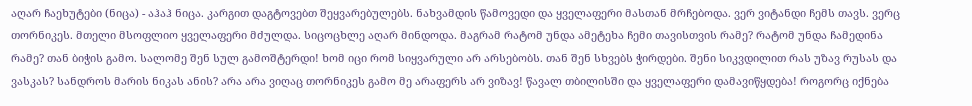აღარ ჩაეხუტები (ნიცა) - აჰაჰ ნიცა. კარგით დაგტოვებთ შეყვარებულებს. ნახვამდის წამოვედი და ყველაფერი მასთან მრჩებოდა. ვერ ვიტანდი ჩემს თავს. ვერც თორნიკეს. მთელი მსოფლიო ყველაფერი მძულდა. სიცოცხლე აღარ მინდოდა. მაგრამ რატომ უნდა ამეტეხა ჩემი თავისთვის რამე? რატომ უნდა ჩამედინა რამე? თან ბიჭის გამო. სალომე შენ სულ გამოშტერდი! ხომ იცი რომ სიყვარული არ არსებობს. თან შენ სხვებს ჭირდები. შენი სიკვდილით რას უზავ რუსას და ვასკას? სანდროს მარის ნიკას ანის? არა არა ვიღაც თორნიკეს გამო მე არაფერს არ ვიზავ! წავალ თბილისში და ყველაფერი დამავიწყდება! როგორც იქნება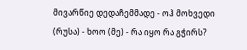მივარწიე დედაჩემმადე - ოჰ მოხვედი (რუსა) - ხოო (მე) - რა იყო რა გჭირს?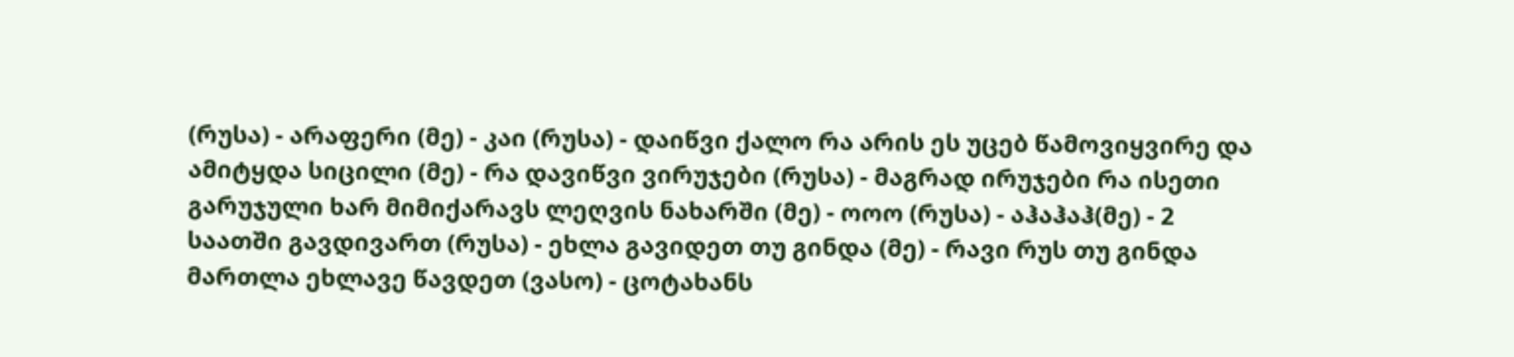(რუსა) - არაფერი (მე) - კაი (რუსა) - დაიწვი ქალო რა არის ეს უცებ წამოვიყვირე და ამიტყდა სიცილი (მე) - რა დავიწვი ვირუჯები (რუსა) - მაგრად ირუჯები რა ისეთი გარუჯული ხარ მიმიქარავს ლეღვის ნახარში (მე) - ოოო (რუსა) - აჰაჰაჰ(მე) - 2 საათში გავდივართ (რუსა) - ეხლა გავიდეთ თუ გინდა (მე) - რავი რუს თუ გინდა მართლა ეხლავე წავდეთ (ვასო) - ცოტახანს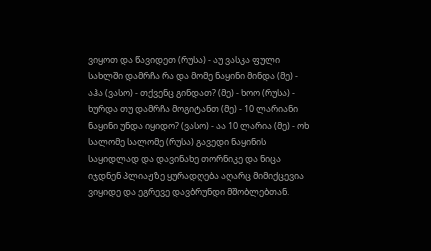ვიყოთ და წავიდეთ (რუსა) - აუ ვასკა ფული სახლში დამრჩა რა და მომე ნაყინი მინდა (მე) - აჰა (ვასო) - თქვენც გინდათ? (მე) - ხოო (რუსა) - ხურდა თუ დამრჩა მოგიტანთ (მე) - 10 ლარიანი ნაყინი უნდა იყიდო? (ვასო) - აა 10 ლარია (მე) - ოხ სალომე სალომე (რუსა) გავედი ნაყინის საყიდლად და დავინახე თორნიკე და ნიცა იჯდნენ პლიაჟზე ყურადღება აღარც მიმიქცევია ვიყიდე და ეგრევე დავბრუნდი მშობლებთან.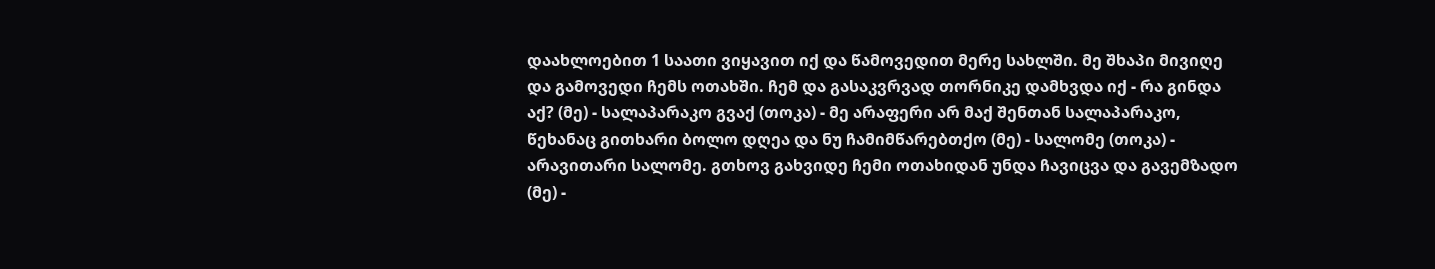დაახლოებით 1 საათი ვიყავით იქ და წამოვედით მერე სახლში. მე შხაპი მივიღე და გამოვედი ჩემს ოთახში. ჩემ და გასაკვრვად თორნიკე დამხვდა იქ - რა გინდა აქ? (მე) - სალაპარაკო გვაქ (თოკა) - მე არაფერი არ მაქ შენთან სალაპარაკო, წეხანაც გითხარი ბოლო დღეა და ნუ ჩამიმწარებთქო (მე) - სალომე (თოკა) - არავითარი სალომე. გთხოვ გახვიდე ჩემი ოთახიდან უნდა ჩავიცვა და გავემზადო (მე) -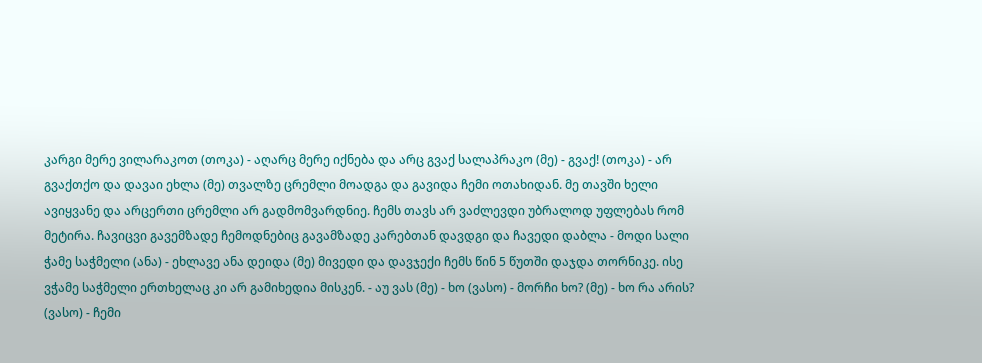კარგი მერე ვილარაკოთ (თოკა) - აღარც მერე იქნება და არც გვაქ სალაპრაკო (მე) - გვაქ! (თოკა) - არ გვაქთქო და დავაი ეხლა (მე) თვალზე ცრემლი მოადგა და გავიდა ჩემი ოთახიდან. მე თავში ხელი ავიყვანე და არცერთი ცრემლი არ გადმომვარდნიე. ჩემს თავს არ ვაძლევდი უბრალოდ უფლებას რომ მეტირა. ჩავიცვი გავემზადე ჩემოდნებიც გავამზადე კარებთან დავდგი და ჩავედი დაბლა - მოდი სალი ჭამე საჭმელი (ანა) - ეხლავე ანა დეიდა (მე) მივედი და დავჯექი ჩემს წინ 5 წუთში დაჯდა თორნიკე. ისე ვჭამე საჭმელი ერთხელაც კი არ გამიხედია მისკენ. - აუ ვას (მე) - ხო (ვასო) - მორჩი ხო? (მე) - ხო რა არის? (ვასო) - ჩემი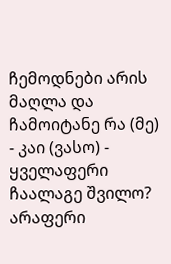ჩემოდნები არის მაღლა და ჩამოიტანე რა (მე) - კაი (ვასო) - ყველაფერი ჩაალაგე შვილო? არაფერი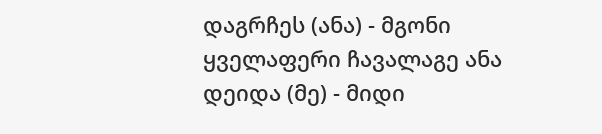დაგრჩეს (ანა) - მგონი ყველაფერი ჩავალაგე ანა დეიდა (მე) - მიდი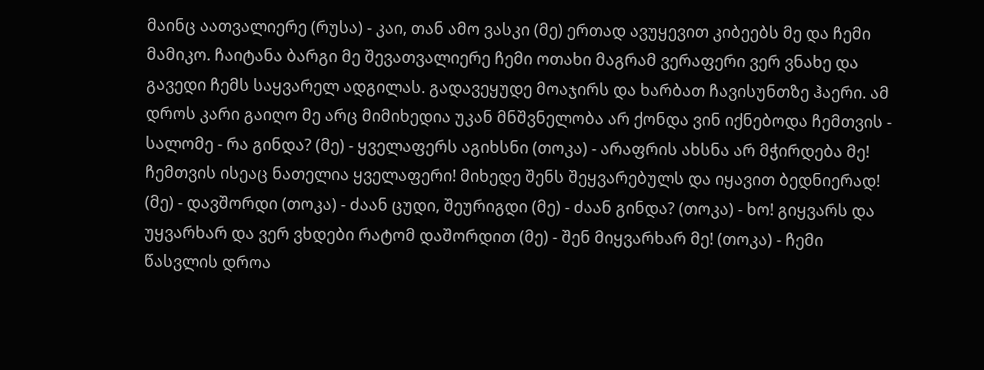მაინც აათვალიერე (რუსა) - კაი, თან ამო ვასკი (მე) ერთად ავუყევით კიბეებს მე და ჩემი მამიკო. ჩაიტანა ბარგი მე შევათვალიერე ჩემი ოთახი მაგრამ ვერაფერი ვერ ვნახე და გავედი ჩემს საყვარელ ადგილას. გადავეყუდე მოაჯირს და ხარბათ ჩავისუნთზე ჰაერი. ამ დროს კარი გაიღო მე არც მიმიხედია უკან მნშვნელობა არ ქონდა ვინ იქნებოდა ჩემთვის - სალომე - რა გინდა? (მე) - ყველაფერს აგიხსნი (თოკა) - არაფრის ახსნა არ მჭირდება მე! ჩემთვის ისეაც ნათელია ყველაფერი! მიხედე შენს შეყვარებულს და იყავით ბედნიერად! (მე) - დავშორდი (თოკა) - ძაან ცუდი, შეურიგდი (მე) - ძაან გინდა? (თოკა) - ხო! გიყვარს და უყვარხარ და ვერ ვხდები რატომ დაშორდით (მე) - შენ მიყვარხარ მე! (თოკა) - ჩემი წასვლის დროა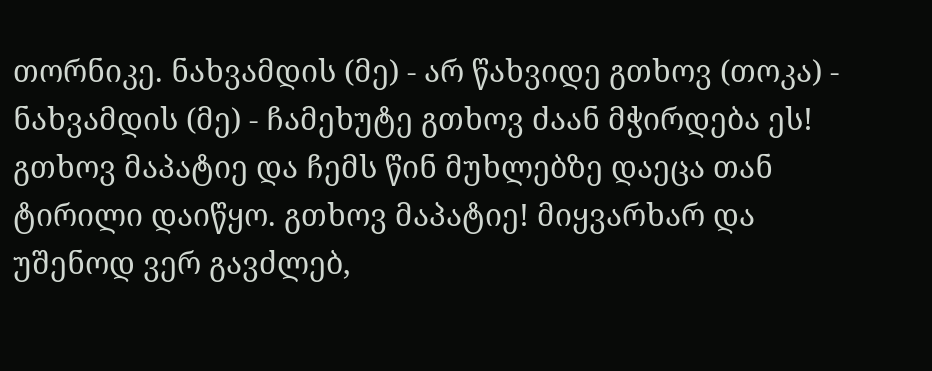თორნიკე. ნახვამდის (მე) - არ წახვიდე გთხოვ (თოკა) - ნახვამდის (მე) - ჩამეხუტე გთხოვ ძაან მჭირდება ეს! გთხოვ მაპატიე და ჩემს წინ მუხლებზე დაეცა თან ტირილი დაიწყო. გთხოვ მაპატიე! მიყვარხარ და უშენოდ ვერ გავძლებ,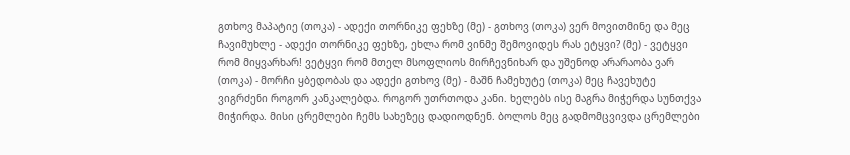გთხოვ მაპატიე (თოკა) - ადექი თორნიკე ფეხზე (მე) - გთხოვ (თოკა) ვერ მოვითმინე და მეც ჩავიმუხლე - ადექი თორნიკე ფეხზე, ეხლა რომ ვინმე შემოვიდეს რას ეტყვი? (მე) - ვეტყვი რომ მიყვარხარ! ვეტყვი რომ მთელ მსოფლიოს მირჩევნიხარ და უშენოდ არარაობა ვარ (თოკა) - მორჩი ყბედობას და ადექი გთხოვ (მე) - მაშნ ჩამეხუტე (თოკა) მეც ჩავეხუტე ვიგრძენი როგორ კანკალებდა. როგორ უთრთოდა კანი. ხელებს ისე მაგრა მიჭერდა სუნთქვა მიჭირდა. მისი ცრემლები ჩემს სახეზეც დადიოდნენ. ბოლოს მეც გადმომცვივდა ცრემლები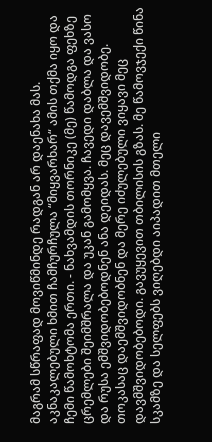მაგრამ სწრაფად მოვიწმინდე რადგან არ დაენახა მას. აკნაკალებული ხმით ჩამჩურჩულა “მიყვარხარ“ ამის თქმა იყო და ჩემი წამოხტომა ერთი. - ნახვამდის თორნიკე (მე) წამოდგა ფეხზე ცრემლები შეიმშრალა და უკან გამომყვა. ჩავედი დაბლა და ვასო და რუსა ემშვიდობებოდნენ ანა დეიდას. მეც დავემშვიდობე. თოკასაც დაემშვიდობნენ და მერე იძულებული ვიყავი მეც დავმშვიდობებოდი. გავუყევით თბილისის გზას. მე წამოვჯექი წინა სკამზე და სელფებს ვიღებდი აიპადით მთელი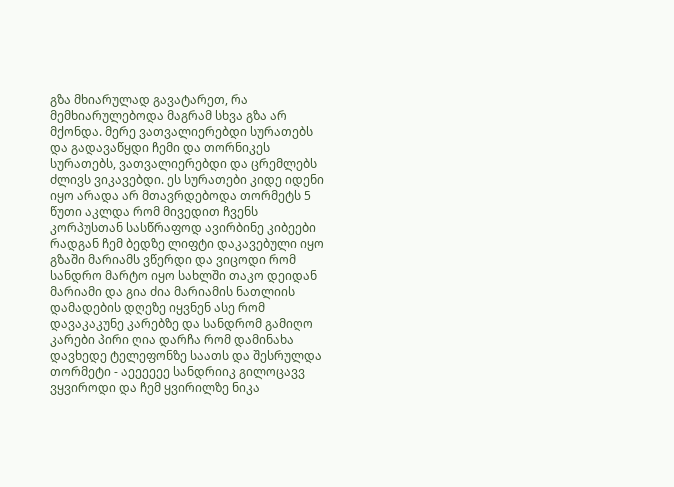გზა მხიარულად გავატარეთ, რა მემხიარულებოდა მაგრამ სხვა გზა არ მქონდა. მერე ვათვალიერებდი სურათებს და გადავაწყდი ჩემი და თორნიკეს სურათებს, ვათვალიერებდი და ცრემლებს ძლივს ვიკავებდი. ეს სურათები კიდე იდენი იყო არადა არ მთავრდებოდა თორმეტს 5 წუთი აკლდა რომ მივედით ჩვენს კორპუსთან სასწრაფოდ ავირბინე კიბეები რადგან ჩემ ბედზე ლიფტი დაკავებული იყო გზაში მარიამს ვწერდი და ვიცოდი რომ სანდრო მარტო იყო სახლში თაკო დეიდან მარიამი და გია ძია მარიამის ნათლიის დამადების დღეზე იყვნენ ასე რომ დავაკაკუნე კარებზე და სანდრომ გამიღო კარები პირი ღია დარჩა რომ დამინახა დავხედე ტელეფონზე საათს და შესრულდა თორმეტი - აეეეეეე სანდრიიკ გილოცავვ ვყვიროდი და ჩემ ყვირილზე ნიკა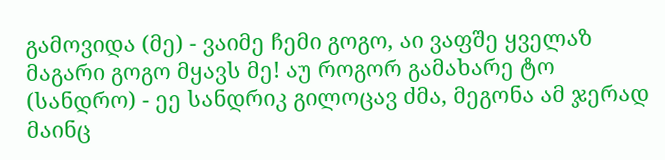გამოვიდა (მე) - ვაიმე ჩემი გოგო, აი ვაფშე ყველაზ მაგარი გოგო მყავს მე! აუ როგორ გამახარე ტო (სანდრო) - ეე სანდრიკ გილოცავ ძმა, მეგონა ამ ჯერად მაინც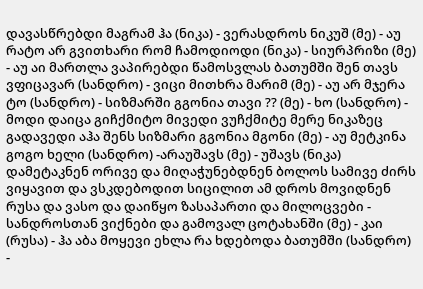დავასწრებდი მაგრამ ჰა (ნიკა) - ვერასდროს ნიკუშ (მე) - აუ რატო არ გვითხარი რომ ჩამოდიოდი (ნიკა) - სიურპრიზი (მე) - აუ აი მართლა ვაპირებდი წამოსვლას ბათუმში შენ თავს ვფიცავარ (სანდრო) - ვიცი მითხრა მარიმ (მე) - აუ არ მჯერა ტო (სანდრო) - სიზმარში გგონია თავი ?? (მე) - ხო (სანდრო) - მოდი დაიცა გიჩქმიტო მივედი ვუჩქმიტე მერე ნიკაზეც გადავედი აჰა შენს სიზმარი გგონია მგონი (მე) - აუ მეტკინა გოგო ხელი (სანდრო) -არაუშავს (მე) - უშავს (ნიკა) დამეტაკნენ ორივე და მიღაჭუნებდნენ ბოლოს სამივე ძირს ვიყავით და ვსკდებოდით სიცილით ამ დროს მოვიდნენ რუსა და ვასო და დაიწყო ზასაპართი და მილოცვები - სანდროსთან ვიქნები და გამოვალ ცოტახანში (მე) - კაი (რუსა) - ჰა აბა მოყევი ეხლა რა ხდებოდა ბათუმში (სანდრო) -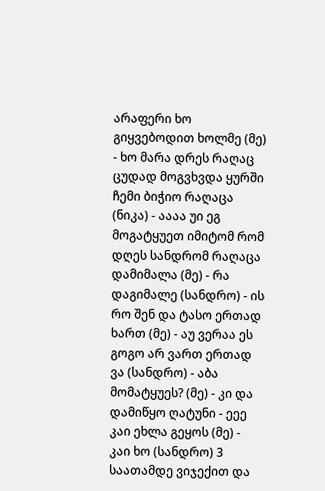არაფერი ხო გიყვებოდით ხოლმე (მე) - ხო მარა დრეს რაღაც ცუდად მოგვხვდა ყურში ჩემი ბიჭიო რაღაცა (ნიკა) - აააა უი ეგ მოგატყუეთ იმიტომ რომ დღეს სანდრომ რაღაცა დამიმალა (მე) - რა დაგიმალე (სანდრო) - ის რო შენ და ტასო ერთად ხართ (მე) - აუ ვერაა ეს გოგო არ ვართ ერთად ვა (სანდრო) - აბა მომატყუეს? (მე) - კი და დამიწყო ღატუნი - ეეე კაი ეხლა გეყოს (მე) - კაი ხო (სანდრო) 3 საათამდე ვიჯექით და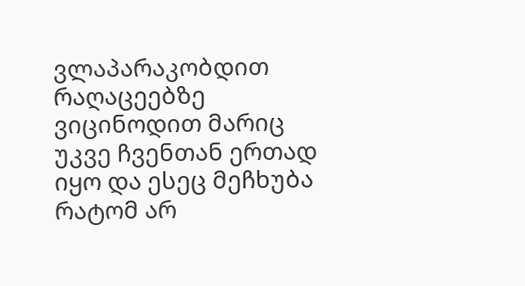ვლაპარაკობდით რაღაცეებზე ვიცინოდით მარიც უკვე ჩვენთან ერთად იყო და ესეც მეჩხუბა რატომ არ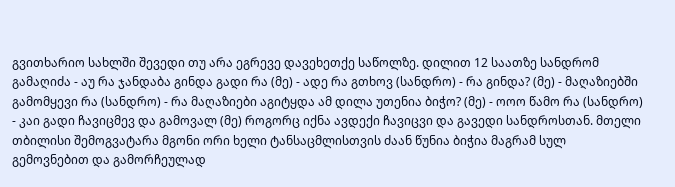გვითხარიო სახლში შევედი თუ არა ეგრევე დავეხეთქე საწოლზე. დილით 12 საათზე სანდრომ გამაღიძა - აუ რა ჯანდაბა გინდა გადი რა (მე) - ადე რა გთხოვ (სანდრო) - რა გინდა? (მე) - მაღაზიებში გამომყევი რა (სანდრო) - რა მაღაზიები აგიტყდა ამ დილა უთენია ბიჭო? (მე) - ოოო წამო რა (სანდრო) - კაი გადი ჩავიცმევ და გამოვალ (მე) როგორც იქნა ავდექი ჩავიცვი და გავედი სანდროსთან. მთელი თბილისი შემოგვატარა მგონი ორი ხელი ტანსაცმლისთვის ძაან წუნია ბიჭია მაგრამ სულ გემოვნებით და გამორჩეულად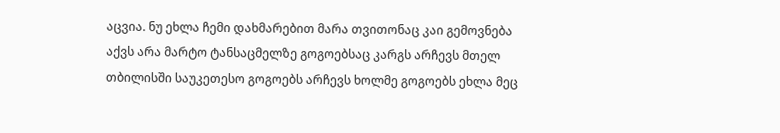აცვია. ნუ ეხლა ჩემი დახმარებით მარა თვითონაც კაი გემოვნება აქვს არა მარტო ტანსაცმელზე გოგოებსაც კარგს არჩევს მთელ თბილისში საუკეთესო გოგოებს არჩევს ხოლმე გოგოებს ეხლა მეც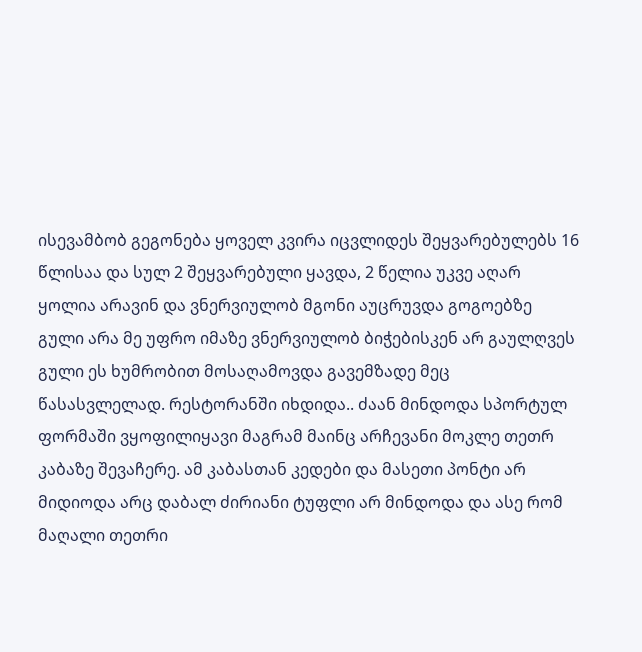ისევამბობ გეგონება ყოველ კვირა იცვლიდეს შეყვარებულებს 16 წლისაა და სულ 2 შეყვარებული ყავდა, 2 წელია უკვე აღარ ყოლია არავინ და ვნერვიულობ მგონი აუცრუვდა გოგოებზე გული არა მე უფრო იმაზე ვნერვიულობ ბიჭებისკენ არ გაულღვეს გული ეს ხუმრობით მოსაღამოვდა გავემზადე მეც წასასვლელად. რესტორანში იხდიდა.. ძაან მინდოდა სპორტულ ფორმაში ვყოფილიყავი მაგრამ მაინც არჩევანი მოკლე თეთრ კაბაზე შევაჩერე. ამ კაბასთან კედები და მასეთი პონტი არ მიდიოდა არც დაბალ ძირიანი ტუფლი არ მინდოდა და ასე რომ მაღალი თეთრი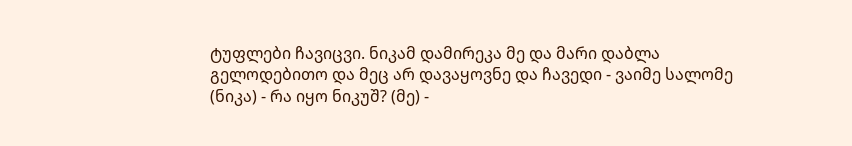ტუფლები ჩავიცვი. ნიკამ დამირეკა მე და მარი დაბლა გელოდებითო და მეც არ დავაყოვნე და ჩავედი - ვაიმე სალომე (ნიკა) - რა იყო ნიკუშ? (მე) -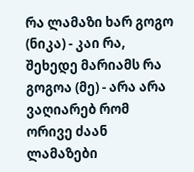რა ლამაზი ხარ გოგო (ნიკა) - კაი რა, შეხედე მარიამს რა გოგოა (მე) - არა არა ვაღიარებ რომ ორივე ძაან ლამაზები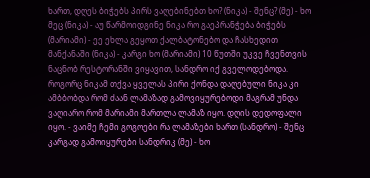ხართ, დღეს ბიჭებს პირს ვაღებინებთ ხო? (ნიკა) - შენც? (მე) - ხო მეც (ნიკა) - აუ წარმოიდგინე ნიკა რო გაეპრანჭება ბიჭებს (მარიამი) - ეე ეხლა გეყოთ ქალბატონებო და ჩასხედით მანქანაში (ნიკა) - კარგი ხო (მარიამი) 10 წუთში უკვე ჩვენთვის ნაცნობ რესტორანში ვიყავით, სანდრო იქ გველოდებოდა. როგორც ნიკამ თქვა ყველას პირი ქონდა დაღებული ნიკა კი ამბბობდა რომ ძაან ლამაზად გამოვიყურებოდი მაგრამ უნდა ვაღიარო რომ მარიამი მართლა ლამაზ იყო. დღის დედოფალი იყო. - ვაიმე ჩემი გოგოები რა ლამაზები ხართ (სანდრო) - შენც კარგად გამოიყურები სანდრიკ (მე) - ხო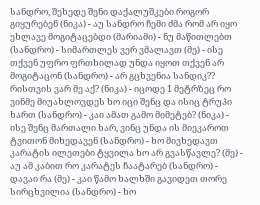სანდრო, შეხედე შენი დაქალუშკები როგორ გიყურებენ (ნიკა) - აუ სანდრო ჩემი ძმა რომ არ იყო ეხლავე მოგიტაცებდი (მარიამი) - ნუ მაწითლებთ (სანდრო) - სიმართლეს ვერ ვმალავთ (მე) - ისე თქვენ უფრო ფრთხილად უნდა იყოთ თქვენ არ მოგიტაცონ (სანდრო) - არ გცხვენია სანდიკ?? რისთვის ვარ მე აქ? (ნიკა) - იცოდე 1 მეტრზეც რო ვინმე მიუახლოვდეს ხო იცი შენც და ისიც ტრუპი ხართ (სანდრო) - კაი ამათ გამო მიმეტებ? (ნიკა) - ისე შენც მართალი ხარ, ვინც უნდა ის მიეკაროთ ტვითონ მიხედავენ (სანდრო) - ხო მივხედავთ კარატის ილეთები ტყვილა ხო არ გვასწავლე? (მე) - აუ ამ კაბით რო კარატეს ჩაატარებ (სანდრო) - დავაი რა (მე) - კაი წამო ხალხში გავიდეთ თორე სირცხვილია (სანდრო) - ხო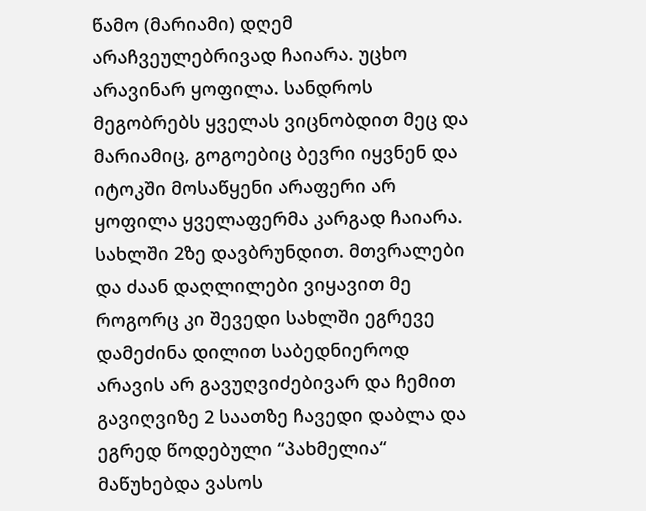წამო (მარიამი) დღემ არაჩვეულებრივად ჩაიარა. უცხო არავინარ ყოფილა. სანდროს მეგობრებს ყველას ვიცნობდით მეც და მარიამიც, გოგოებიც ბევრი იყვნენ და იტოკში მოსაწყენი არაფერი არ ყოფილა ყველაფერმა კარგად ჩაიარა. სახლში 2ზე დავბრუნდით. მთვრალები და ძაან დაღლილები ვიყავით მე როგორც კი შევედი სახლში ეგრევე დამეძინა დილით საბედნიეროდ არავის არ გავუღვიძებივარ და ჩემით გავიღვიზე 2 საათზე ჩავედი დაბლა და ეგრედ წოდებული “პახმელია“ მაწუხებდა ვასოს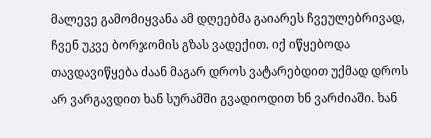მალევე გამომიყვანა ამ დღეებმა გაიარეს ჩვეულებრივად, ჩვენ უკვე ბორჯომის გზას ვადექით. იქ იწყებოდა თავდავიწყება ძაან მაგარ დროს ვატარებდით უქმად დროს არ ვარგავდით ხან სურამში გვადიოდით ხნ ვარძიაში. ხან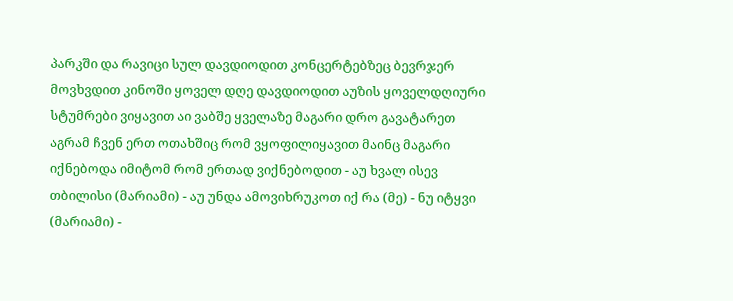პარკში და რავიცი სულ დავდიოდით კონცერტებზეც ბევრჯერ მოვხვდით კინოში ყოველ დღე დავდიოდით აუზის ყოველდღიური სტუმრები ვიყავით აი ვაბშე ყველაზე მაგარი დრო გავატარეთ აგრამ ჩვენ ერთ ოთახშიც რომ ვყოფილიყავით მაინც მაგარი იქნებოდა იმიტომ რომ ერთად ვიქნებოდით - აუ ხვალ ისევ თბილისი (მარიამი) - აუ უნდა ამოვიხრუკოთ იქ რა (მე) - ნუ იტყვი (მარიამი) -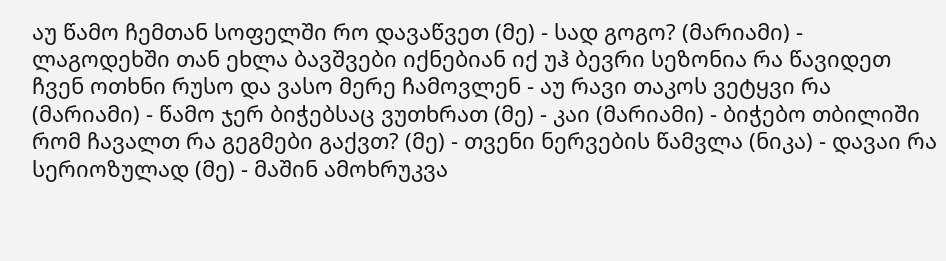აუ წამო ჩემთან სოფელში რო დავაწვეთ (მე) - სად გოგო? (მარიამი) - ლაგოდეხში თან ეხლა ბავშვები იქნებიან იქ უჰ ბევრი სეზონია რა წავიდეთ ჩვენ ოთხნი რუსო და ვასო მერე ჩამოვლენ - აუ რავი თაკოს ვეტყვი რა (მარიამი) - წამო ჯერ ბიჭებსაც ვუთხრათ (მე) - კაი (მარიამი) - ბიჭებო თბილიში რომ ჩავალთ რა გეგმები გაქვთ? (მე) - თვენი ნერვების წამვლა (ნიკა) - დავაი რა სერიოზულად (მე) - მაშინ ამოხრუკვა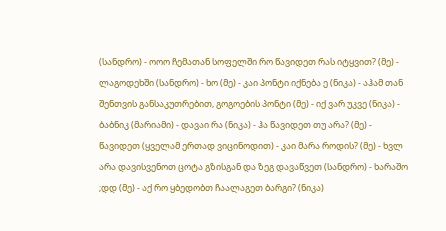(სანდრო) - ოოო ჩემათან სოფელში რო წავიდეთ რას იტყვით? (მე) - ლაგოდეხში (სანდრო) - ხო (მე) - კაი პონტი იქნება ე (ნიკა) - აჰამ თან შენთვის განსაკუთრებით, გოგოების პონტი (მე) - იქ ვარ უკვე (ნიკა) - ბაბნიკ (მარიამი) - დავაი რა (ნიკა) - ჰა წავიდეთ თუ არა? (მე) - წავიდეთ (ყველამ ერთად ვიცინოდით) - კაი მარა როდის? (მე) - ხვლ არა დავისვენოთ ცოტა გზისგან და ზეგ დავაწვეთ (სანდრო) - ხარაშო ;დდ (მე) - აქ რო ყბედობთ ჩაალაგეთ ბარგი? (ნიკა)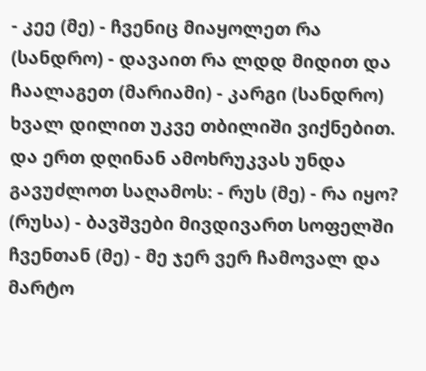- კეე (მე) - ჩვენიც მიაყოლეთ რა (სანდრო) - დავაით რა ლდდ მიდით და ჩაალაგეთ (მარიამი) - კარგი (სანდრო) ხვალ დილით უკვე თბილიში ვიქნებით. და ერთ დღინან ამოხრუკვას უნდა გავუძლოთ საღამოს: - რუს (მე) - რა იყო? (რუსა) - ბავშვები მივდივართ სოფელში ჩვენთან (მე) - მე ჯერ ვერ ჩამოვალ და მარტო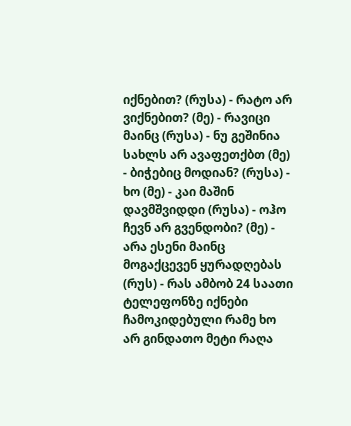იქნებით? (რუსა) - რატო არ ვიქნებით? (მე) - რავიცი მაინც (რუსა) - ნუ გეშინია სახლს არ ავაფეთქბთ (მე) - ბიჭებიც მოდიან? (რუსა) - ხო (მე) - კაი მაშინ დავმშვიდდი (რუსა) - ოჰო ჩევნ არ გვენდობი? (მე) - არა ესენი მაინც მოგაქცევენ ყურადღებას (რუს) - რას ამბობ 24 საათი ტელეფონზე იქნები ჩამოკიდებული რამე ხო არ გინდათო მეტი რაღა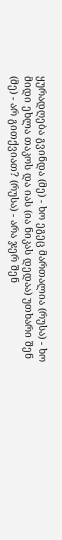ყურადღება გვინდა (მე) - ხო ეგეც მართალია (რუსა) - ხო მიდი ეხლა თაკოს და იას (ია ნიკას დედაა) უთხარი შენ (მე) - არ გითქვიათ? (რუსა) - არა ჯერ შენ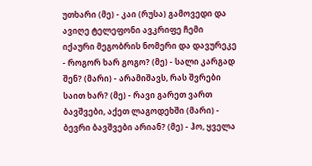უთხარი (მე) - კაი (რუსა) გამოვედი და ავიღე ტელეფონი ავკრიფე ჩემი იქაური მეგობრის ნომერი და დავურეკე - როგორ ხარ გოგო? (მე) - სალი კარგად შენ? (მარი) - არამიშავს, რას შვრები საით ხარ? (მე) - რავი გარეთ ვართ ბავშვები, აქეთ ლაგოდეხში (მარი) - ბევრი ბავშვები არიან? (მე) - ჰო, ყველა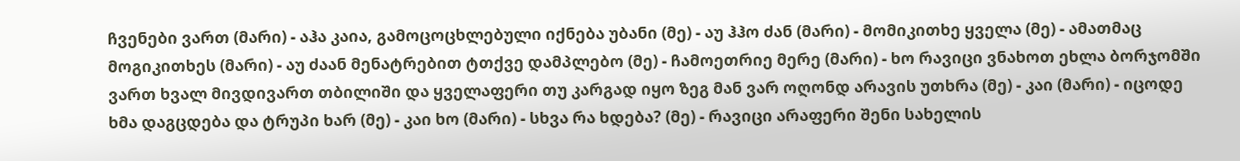ჩვენები ვართ (მარი) - აჰა კაია, გამოცოცხლებული იქნება უბანი (მე) - აუ ჰჰო ძან (მარი) - მომიკითხე ყველა (მე) - ამათმაც მოგიკითხეს (მარი) - აუ ძაან მენატრებით ტთქვე დამპლებო (მე) - ჩამოეთრიე მერე (მარი) - ხო რავიცი ვნახოთ ეხლა ბორჯომში ვართ ხვალ მივდივართ თბილიში და ყველაფერი თუ კარგად იყო ზეგ მან ვარ ოღონდ არავის უთხრა (მე) - კაი (მარი) - იცოდე ხმა დაგცდება და ტრუპი ხარ (მე) - კაი ხო (მარი) - სხვა რა ხდება? (მე) - რავიცი არაფერი შენი სახელის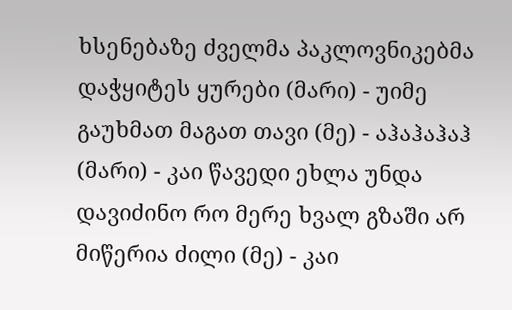ხსენებაზე ძველმა პაკლოვნიკებმა დაჭყიტეს ყურები (მარი) - უიმე გაუხმათ მაგათ თავი (მე) - აჰაჰაჰაჰ (მარი) - კაი წავედი ეხლა უნდა დავიძინო რო მერე ხვალ გზაში არ მიწერია ძილი (მე) - კაი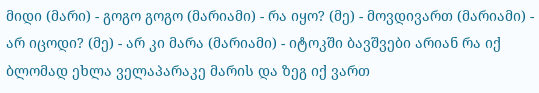მიდი (მარი) - გოგო გოგო (მარიამი) - რა იყო? (მე) - მოვდივართ (მარიამი) - არ იცოდი? (მე) - არ კი მარა (მარიამი) - იტოკში ბავშვები არიან რა იქ ბლომად ეხლა ველაპარაკე მარის და ზეგ იქ ვართ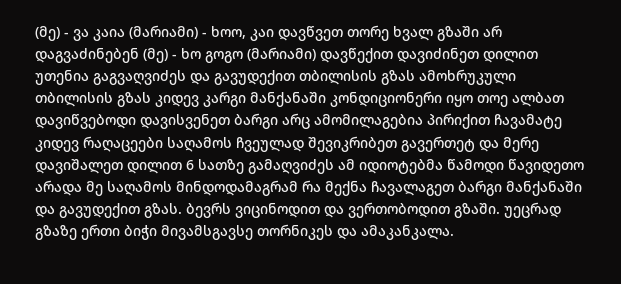(მე) - ვა კაია (მარიამი) - ხოო, კაი დავწვეთ თორე ხვალ გზაში არ დაგვაძინებენ (მე) - ხო გოგო (მარიამი) დავწექით დავიძინეთ დილით უთენია გაგვაღვიძეს და გავუდექით თბილისის გზას ამოხრუკული თბილისის გზას კიდევ კარგი მანქანაში კონდიციონერი იყო თოე ალბათ დავიწვებოდი დავისვენეთ ბარგი არც ამომილაგებია პირიქით ჩავამატე კიდევ რაღაცეები საღამოს ჩვეულად შევიკრიბეთ გავერთეტ და მერე დავიშალეთ დილით 6 სათზე გამაღვიძეს ამ იდიოტებმა წამოდი წავიდეთო არადა მე საღამოს მინდოდამაგრამ რა მექნა ჩავალაგეთ ბარგი მანქანაში და გავუდექით გზას. ბევრს ვიცინოდით და ვერთობოდით გზაში. უეცრად გზაზე ერთი ბიჭი მივამსგავსე თორნიკეს და ამაკანკალა.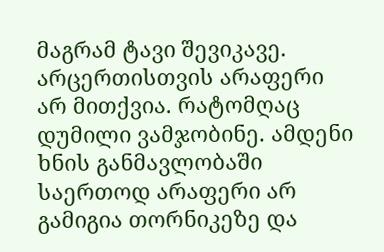მაგრამ ტავი შევიკავე. არცერთისთვის არაფერი არ მითქვია. რატომღაც დუმილი ვამჯობინე. ამდენი ხნის განმავლობაში საერთოდ არაფერი არ გამიგია თორნიკეზე და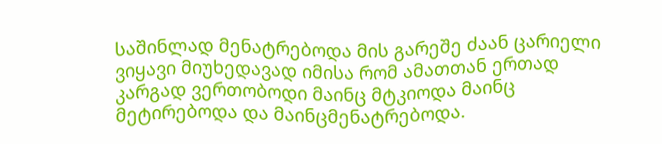საშინლად მენატრებოდა მის გარეშე ძაან ცარიელი ვიყავი მიუხედავად იმისა რომ ამათთან ერთად კარგად ვერთობოდი მაინც მტკიოდა მაინც მეტირებოდა და მაინცმენატრებოდა.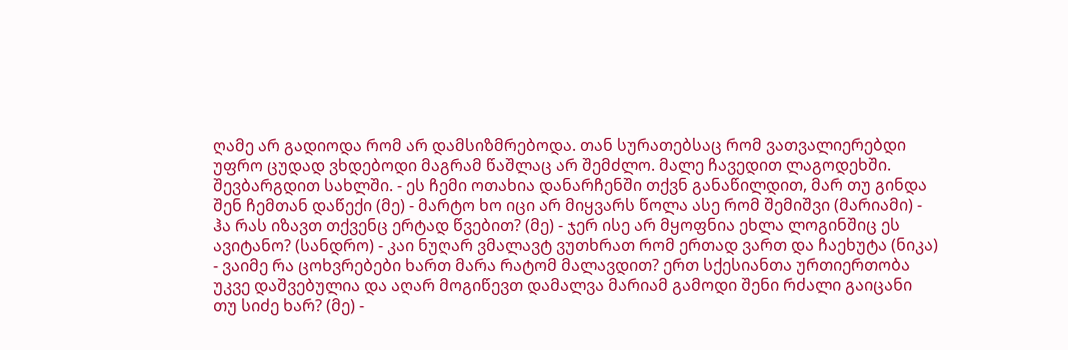ღამე არ გადიოდა რომ არ დამსიზმრებოდა. თან სურათებსაც რომ ვათვალიერებდი უფრო ცუდად ვხდებოდი მაგრამ წაშლაც არ შემძლო. მალე ჩავედით ლაგოდეხში. შევბარგდით სახლში. - ეს ჩემი ოთახია დანარჩენში თქვნ განაწილდით, მარ თუ გინდა შენ ჩემთან დაწექი (მე) - მარტო ხო იცი არ მიყვარს წოლა ასე რომ შემიშვი (მარიამი) - ჰა რას იზავთ თქვენც ერტად წვებით? (მე) - ჯერ ისე არ მყოფნია ეხლა ლოგინშიც ეს ავიტანო? (სანდრო) - კაი ნუღარ ვმალავტ ვუთხრათ რომ ერთად ვართ და ჩაეხუტა (ნიკა) - ვაიმე რა ცოხვრებები ხართ მარა რატომ მალავდით? ერთ სქესიანთა ურთიერთობა უკვე დაშვებულია და აღარ მოგიწევთ დამალვა მარიამ გამოდი შენი რძალი გაიცანი თუ სიძე ხარ? (მე) -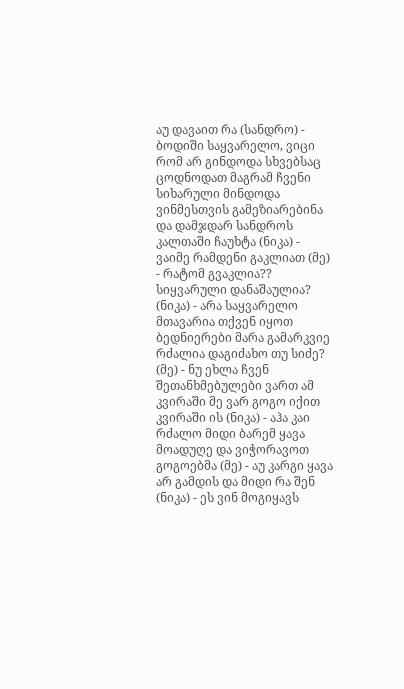აუ დავაით რა (სანდრო) - ბოდიში საყვარელო, ვიცი რომ არ გინდოდა სხვებსაც ცოდნოდათ მაგრამ ჩვენი სიხარული მინდოდა ვინმესთვის გამეზიარებინა და დამჯდარ სანდროს კალთაში ჩაუხტა (ნიკა) - ვაიმე რამდენი გაკლიათ (მე) - რატომ გვაკლია?? სიყვარული დანაშაულია? (ნიკა) - არა საყვარელო მთავარია თქვენ იყოთ ბედნიერები მარა გამარკვიე რძალია დაგიძახო თუ სიძე? (მე) - ნუ ეხლა ჩვენ შეთანხმებულები ვართ ამ კვირაში მე ვარ გოგო იქით კვირაში ის (ნიკა) - აჰა კაი რძალო მიდი ბარემ ყავა მოადუღე და ვიჭორავოთ გოგოებმა (მე) - აუ კარგი ყავა არ გამდის და მიდი რა შენ (ნიკა) - ეს ვინ მოგიყავს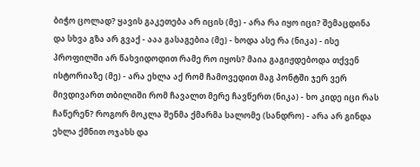ბიჭო ცოლად? ყავის გაკეთება არ იცის (მე) - არა რა იყო იცი? შემაცდინა და სხვა გზა არ გვაქ - ააა გასაგებია (მე) - ხოდა ასე რა (ნიკა) - ისე პროფილში არ წახვიდოდით რამე რო იყოს? მაია გაგიჟდებოდა თქვენ ისტორიაზე (მე) - არა ეხლა აქ რომ ჩამოვედით მაგ პონტში ჯერ ვერ მივდივართ თბილიში რომ ჩავალთ მერე ჩავწერთ (ნიკა) - ხო კიდე იცი რას ჩაწერენ? როგორ მოკლა შენმა ქმარმა სალომე (სანდრო) - არა არ გინდა ეხლა ქმნით ოჯახს და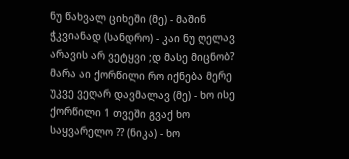ნუ წახვალ ციხეში (მე) - მაშინ ჭკვიანად (სანდრო) - კაი ნუ ღელავ არავის არ ვეტყვი ;დ მასე მიცნობ? მარა აი ქორწილი რო იქნება მერე უკვე ვეღარ დავმალავ (მე) - ხო ისე ქორწილი 1 თვეში გვაქ ხო საყვარელო ?? (ნიკა) - ხო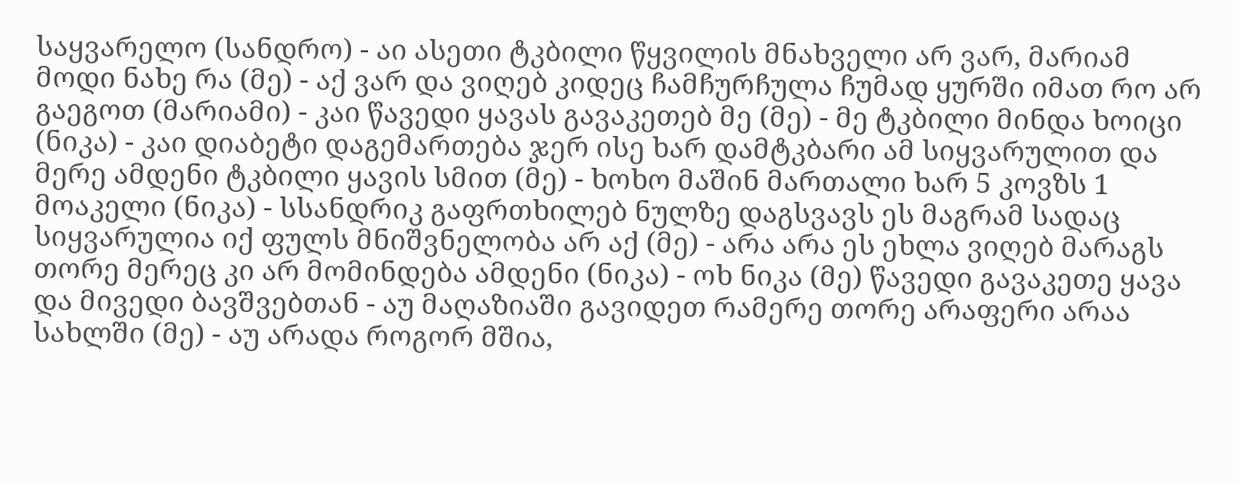საყვარელო (სანდრო) - აი ასეთი ტკბილი წყვილის მნახველი არ ვარ, მარიამ მოდი ნახე რა (მე) - აქ ვარ და ვიღებ კიდეც ჩამჩურჩულა ჩუმად ყურში იმათ რო არ გაეგოთ (მარიამი) - კაი წავედი ყავას გავაკეთებ მე (მე) - მე ტკბილი მინდა ხოიცი (ნიკა) - კაი დიაბეტი დაგემართება ჯერ ისე ხარ დამტკბარი ამ სიყვარულით და მერე ამდენი ტკბილი ყავის სმით (მე) - ხოხო მაშინ მართალი ხარ 5 კოვზს 1 მოაკელი (ნიკა) - სსანდრიკ გაფრთხილებ ნულზე დაგსვავს ეს მაგრამ სადაც სიყვარულია იქ ფულს მნიშვნელობა არ აქ (მე) - არა არა ეს ეხლა ვიღებ მარაგს თორე მერეც კი არ მომინდება ამდენი (ნიკა) - ოხ ნიკა (მე) წავედი გავაკეთე ყავა და მივედი ბავშვებთან - აუ მაღაზიაში გავიდეთ რამერე თორე არაფერი არაა სახლში (მე) - აუ არადა როგორ მშია,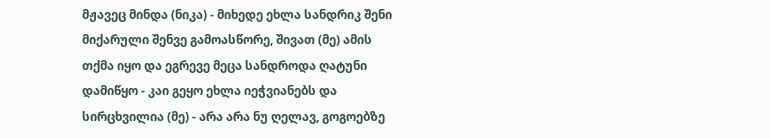მჟავეც მინდა (ნიკა) - მიხედე ეხლა სანდრიკ შენი მიქარული შენვე გამოასწორე, შივათ (მე) ამის თქმა იყო და ეგრევე მეცა სანდროდა ღატუნი დამიწყო - კაი გეყო ეხლა იეჭვიანებს და სირცხვილია (მე) - არა არა ნუ ღელავ, გოგოებზე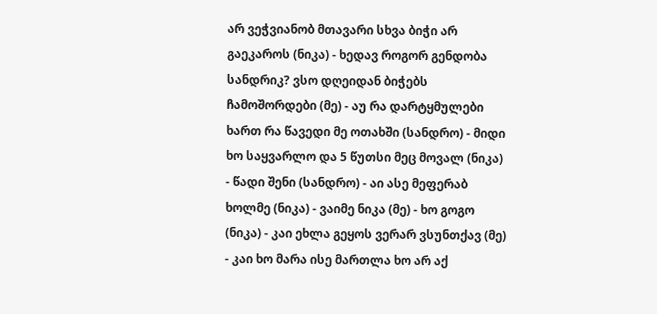არ ვეჭვიანობ მთავარი სხვა ბიჭი არ გაეკაროს (ნიკა) - ხედავ როგორ გენდობა სანდრიკ? ვსო დღეიდან ბიჭებს ჩამოშორდები (მე) - აუ რა დარტყმულები ხართ რა წავედი მე ოთახში (სანდრო) - მიდი ხო საყვარლო და 5 წუთსი მეც მოვალ (ნიკა) - წადი შენი (სანდრო) - აი ასე მეფერაბ ხოლმე (ნიკა) - ვაიმე ნიკა (მე) - ხო გოგო (ნიკა) - კაი ეხლა გეყოს ვერარ ვსუნთქავ (მე) - კაი ხო მარა ისე მართლა ხო არ აქ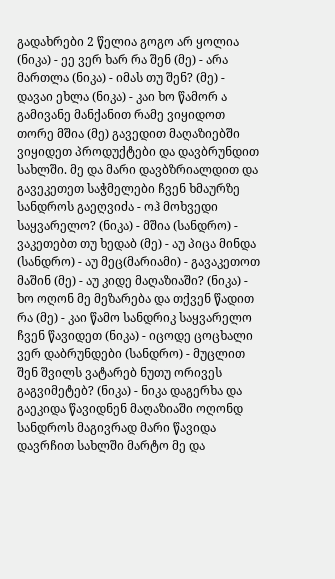გადახრები 2 წელია გოგო არ ყოლია (ნიკა) - ეე ვერ ხარ რა შენ (მე) - არა მართლა (ნიკა) - იმას თუ შენ? (მე) - დავაი ეხლა (ნიკა) - კაი ხო წამორ ა გამივანე მანქანით რამე ვიყიდოთ თორე მშია (მე) გავედით მაღაზიებში ვიყიდეთ პროდუქტები და დავბრუნდით სახლში. მე და მარი დავბზრიალდით და გავეკეთეთ საჭმელები ჩვენ ხმაურზე სანდროს გაეღვიძა - ოჰ მოხვედი საყვარელო? (ნიკა) - მშია (სანდრო) - ვაკეთებთ თუ ხედაბ (მე) - აუ პიცა მინდა (სანდრო) - აუ მეც(მარიამი) - გავაკეთოთ მაშინ (მე) - აუ კიდე მაღაზიაში? (ნიკა) - ხო ოღონ მე მეზარება და თქვენ წადით რა (მე) - კაი წამო სანდრიკ საყვარელო ჩვენ წავიდეთ (ნიკა) - იცოდე ცოცხალი ვერ დაბრუნდები (სანდრო) - მუცლით შენ შვილს ვატარებ ნუთუ ორივეს გაგვიმეტებ? (ნიკა) - ნიკა დაგერხა და გაეკიდა წავიდნენ მაღაზიაში ოღონდ სანდროს მაგივრად მარი წავიდა დავრჩით სახლში მარტო მე და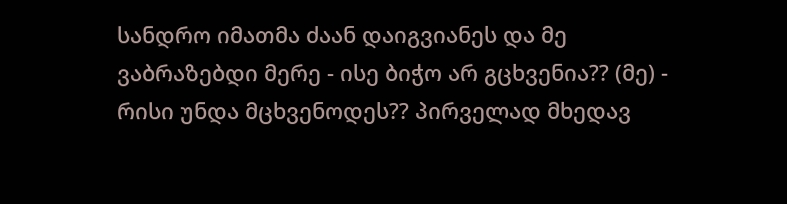სანდრო იმათმა ძაან დაიგვიანეს და მე ვაბრაზებდი მერე - ისე ბიჭო არ გცხვენია?? (მე) - რისი უნდა მცხვენოდეს?? პირველად მხედავ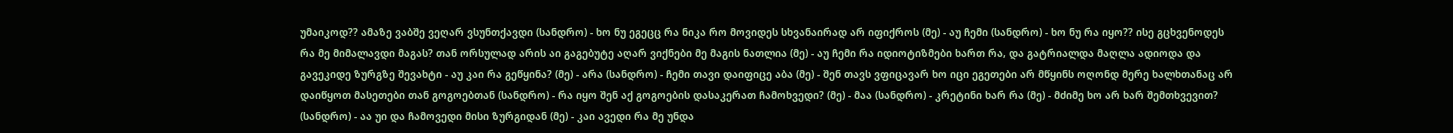უმაიკოდ?? ამაზე ვაბშე ვეღარ ვსუნთქავდი (სანდრო) - ხო ნუ ეგეცც რა ნიკა რო მოვიდეს სხვანაირად არ იფიქროს (მე) - აუ ჩემი (სანდრო) - ხო ნუ რა იყო?? ისე გცხვენოდეს რა მე მიმალავდი მაგას? თან ორსულად არის აი გაგებუტე აღარ ვიქნები მე მაგის ნათლია (მე) - აუ ჩემი რა იდიოტიზმები ხართ რა, და გატრიალდა მაღლა ადიოდა და გავეკიდე ზურგზე შევახტი - აუ კაი რა გეწყინა? (მე) - არა (სანდრო) - ჩემი თავი დაიფიცე აბა (მე) - შენ თავს ვფიცავარ ხო იცი ეგეთები არ მწყინს ოღონდ მერე ხალხთანაც არ დაიწყოთ მასეთები თან გოგოებთან (სანდრო) - რა იყო შენ აქ გოგოების დასაკერათ ჩამოხვედი? (მე) - მაა (სანდრო) - კრეტინი ხარ რა (მე) - მძიმე ხო არ ხარ შემთხვევით? (სანდრო) - აა უი და ჩამოვედი მისი ზურგიდან (მე) - კაი ავედი რა მე უნდა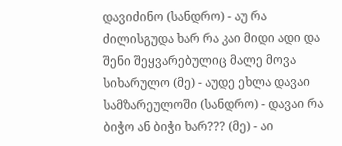დავიძინო (სანდრო) - აუ რა ძილისგუდა ხარ რა კაი მიდი ადი და შენი შეყვარებულიც მალე მოვა სიხარულო (მე) - აუდე ეხლა დავაი სამზარეულოში (სანდრო) - დავაი რა ბიჭო ან ბიჭი ხარ??? (მე) - აი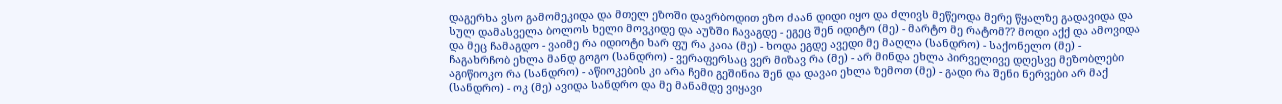დაგერხა ვსო გამომეკიდა და მთელ ეზოში დავრბოდით ეზო ძაან დიდი იყო და ძლივს მეწეოდა მერე წყალზე გადავიდა და სულ დამასველა ბოლოს ხელი მოვკიდე და აუზში ჩავაგდე - ეგეც შენ იდიტო (მე) - მარტო მე რატომ?? მოდი აქქ და ამოვიდა და მეც ჩამაგდო - ვაიმე რა იდიოტი ხარ ფუ რა კაია (მე) - ხოდა ეგდე ავედი მე მაღლა (სანდრო) - საქონელო (მე) - ჩაგახრჩობ ეხლა მანდ გოგო (სანდრო) - ვერაფერსაც ვერ მიზავ რა (მე) - არ მინდა ეხლა პირველივე დღესვე მეზობლები აგიწიოკო რა (სანდრო) - აწიოკების კი არა ჩემი გეშინია შენ და დავაი ეხლა ზემოთ (მე) - გადი რა შენი ნერვები არ მაქ (სანდრო) - ოკ (მე) ავიდა სანდრო და მე მანამდე ვიყავი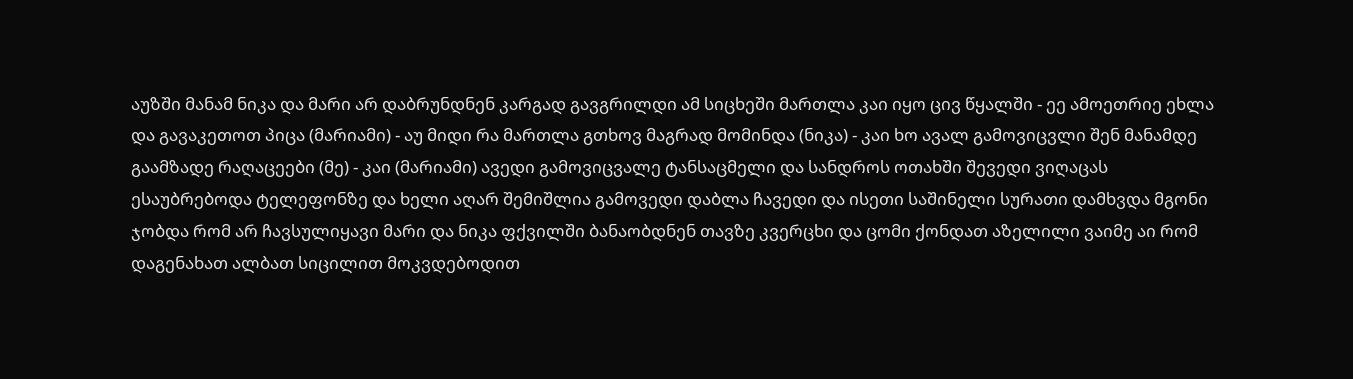აუზში მანამ ნიკა და მარი არ დაბრუნდნენ კარგად გავგრილდი ამ სიცხეში მართლა კაი იყო ცივ წყალში - ეე ამოეთრიე ეხლა და გავაკეთოთ პიცა (მარიამი) - აუ მიდი რა მართლა გთხოვ მაგრად მომინდა (ნიკა) - კაი ხო ავალ გამოვიცვლი შენ მანამდე გაამზადე რაღაცეები (მე) - კაი (მარიამი) ავედი გამოვიცვალე ტანსაცმელი და სანდროს ოთახში შევედი ვიღაცას ესაუბრებოდა ტელეფონზე და ხელი აღარ შემიშლია გამოვედი დაბლა ჩავედი და ისეთი საშინელი სურათი დამხვდა მგონი ჯობდა რომ არ ჩავსულიყავი მარი და ნიკა ფქვილში ბანაობდნენ თავზე კვერცხი და ცომი ქონდათ აზელილი ვაიმე აი რომ დაგენახათ ალბათ სიცილით მოკვდებოდით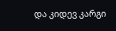და კიდევ კარგი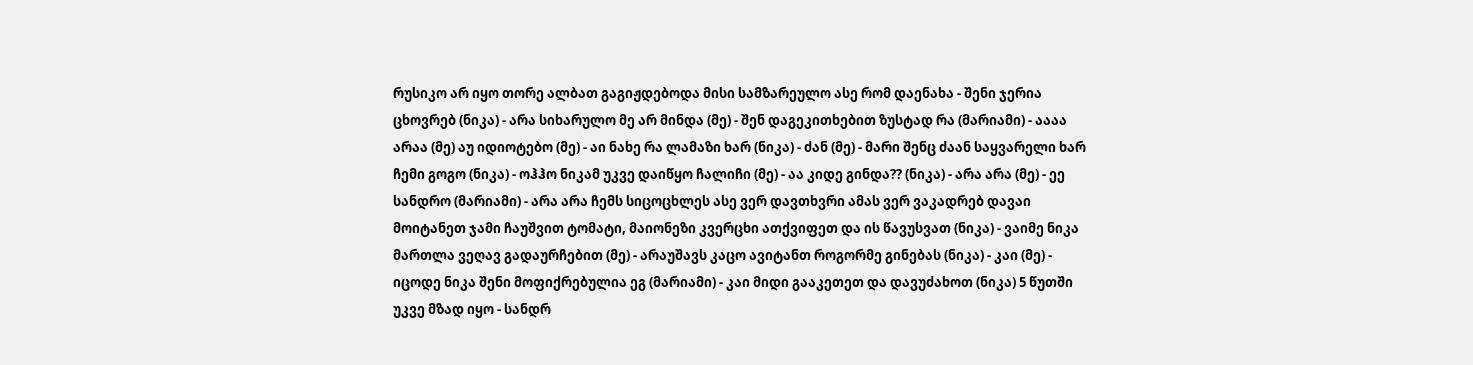რუსიკო არ იყო თორე ალბათ გაგიჟდებოდა მისი სამზარეულო ასე რომ დაენახა - შენი ჯერია ცხოვრებ (ნიკა) - არა სიხარულო მე არ მინდა (მე) - შენ დაგეკითხებით ზუსტად რა (მარიამი) - აააა არაა (მე) აუ იდიოტებო (მე) - აი ნახე რა ლამაზი ხარ (ნიკა) - ძან (მე) - მარი შენც ძაან საყვარელი ხარ ჩემი გოგო (ნიკა) - ოჰჰო ნიკამ უკვე დაიწყო ჩალიჩი (მე) - აა კიდე გინდა?? (ნიკა) - არა არა (მე) - ეე სანდრო (მარიამი) - არა არა ჩემს სიცოცხლეს ასე ვერ დავთხვრი ამას ვერ ვაკადრებ დავაი მოიტანეთ ჯამი ჩაუშვით ტომატი, მაიონეზი კვერცხი ათქვიფეთ და ის წავუსვათ (ნიკა) - ვაიმე ნიკა მართლა ვეღავ გადაურჩებით (მე) - არაუშავს კაცო ავიტანთ როგორმე გინებას (ნიკა) - კაი (მე) - იცოდე ნიკა შენი მოფიქრებულია ეგ (მარიამი) - კაი მიდი გააკეთეთ და დავუძახოთ (ნიკა) 5 წუთში უკვე მზად იყო - სანდრ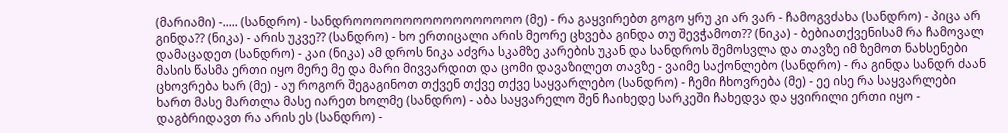(მარიამი) -..... (სანდრო) - სანდროოოოოოოოოოოოოოოოო (მე) - რა გაყვირებთ გოგო ყრუ კი არ ვარ - ჩამოგვძახა (სანდრო) - პიცა არ გინდა?? (ნიკა) - არის უკვე?? (სანდრო) - ხო ერთიცალი არის მეორე ცხვება გინდა თუ შევჭამოთ?? (ნიკა) - ბებიათქვენისამ რა ჩამოვალ დამაცადეთ (სანდრო) - კაი (ნიკა) ამ დროს ნიკა აძვრა სკამზე კარების უკან და სანდროს შემოსვლა და თავზე იმ ზემოთ ნახსენები მასის წასმა ერთი იყო მერე მე და მარი მივვარდით და ცომი დავაზილეთ თავზე - ვაიმე საქონლებო (სანდრო) - რა გინდა სანდრ ძაან ცხოვრება ხარ (მე) - აუ როგორ შეგაგინოთ თქვენ თქვე თქვე საყვარლებო (სანდრო) - ჩემი ჩხოვრება (მე) - ეე ისე რა საყვარლები ხართ მასე მართლა მასე იარეთ ხოლმე (სანდრო) - აბა საყვარელო შენ ჩაიხედე სარკეში ჩახედვა და ყვირილი ერთი იყო - დაგბრიდავთ რა არის ეს (სანდრო) -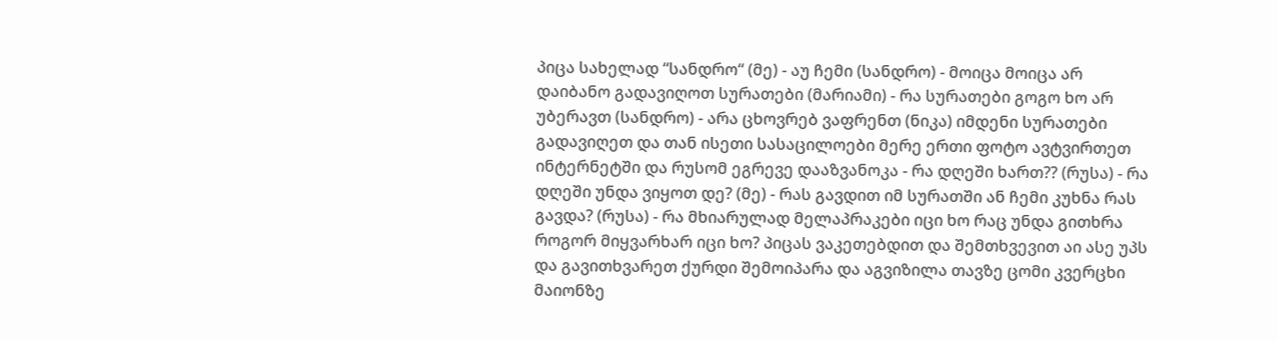პიცა სახელად “სანდრო“ (მე) - აუ ჩემი (სანდრო) - მოიცა მოიცა არ დაიბანო გადავიღოთ სურათები (მარიამი) - რა სურათები გოგო ხო არ უბერავთ (სანდრო) - არა ცხოვრებ ვაფრენთ (ნიკა) იმდენი სურათები გადავიღეთ და თან ისეთი სასაცილოები მერე ერთი ფოტო ავტვირთეთ ინტერნეტში და რუსომ ეგრევე დააზვანოკა - რა დღეში ხართ?? (რუსა) - რა დღეში უნდა ვიყოთ დე? (მე) - რას გავდით იმ სურათში ან ჩემი კუხნა რას გავდა? (რუსა) - რა მხიარულად მელაპრაკები იცი ხო რაც უნდა გითხრა როგორ მიყვარხარ იცი ხო? პიცას ვაკეთებდით და შემთხვევით აი ასე უპს და გავითხვარეთ ქურდი შემოიპარა და აგვიზილა თავზე ცომი კვერცხი მაიონზე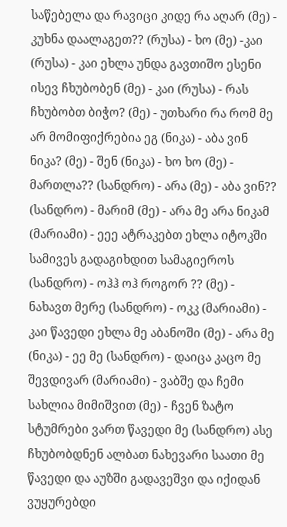საწებელა და რავიცი კიდე რა აღარ (მე) - კუხნა დაალაგეთ?? (რუსა) - ხო (მე) -კაი (რუსა) - კაი ეხლა უნდა გავთიშო ესენი ისევ ჩხუბობენ (მე) - კაი (რუსა) - რას ჩხუბობთ ბიჭო? (მე) - უთხარი რა რომ მე არ მომიფიქრებია ეგ (ნიკა) - აბა ვინ ნიკა? (მე) - შენ (ნიკა) - ხო ხო (მე) - მართლა?? (სანდრო) - არა (მე) - აბა ვინ?? (სანდრო) - მარიმ (მე) - არა მე არა ნიკამ (მარიამი) - ეეე ატრაკებთ ეხლა იტოკში სამივეს გადაგიხდით სამაგიეროს (სანდრო) - ოჰჰ ოჰ როგორ ?? (მე) - ნახავთ მერე (სანდრო) - ოკკ (მარიამი) - კაი წავედი ეხლა მე აბანოში (მე) - არა მე (ნიკა) - ეე მე (სანდრო) - დაიცა კაცო მე შევდივარ (მარიამი) - ვაბშე და ჩემი სახლია მიმიშვით (მე) - ჩვენ ზატო სტუმრები ვართ წავედი მე (სანდრო) ასე ჩხუბობდნენ ალბათ ნახევარი საათი მე წავედი და აუზში გადავეშვი და იქიდან ვუყურებდი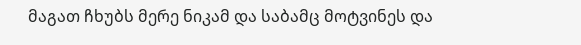მაგათ ჩხუბს მერე ნიკამ და საბამც მოტვინეს და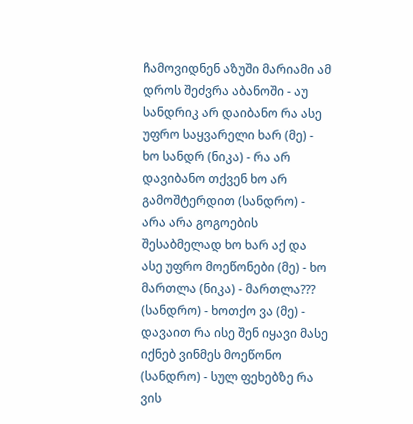ჩამოვიდნენ აზუში მარიამი ამ დროს შეძვრა აბანოში - აუ სანდრიკ არ დაიბანო რა ასე უფრო საყვარელი ხარ (მე) - ხო სანდრ (ნიკა) - რა არ დავიბანო თქვენ ხო არ გამოშტერდით (სანდრო) - არა არა გოგოების შესაბმელად ხო ხარ აქ და ასე უფრო მოეწონები (მე) - ხო მართლა (ნიკა) - მართლა??? (სანდრო) - ხოთქო ვა (მე) - დავაით რა ისე შენ იყავი მასე იქნებ ვინმეს მოეწონო (სანდრო) - სულ ფეხებზე რა ვის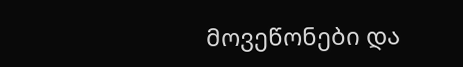მოვეწონები და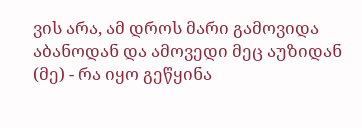ვის არა, ამ დროს მარი გამოვიდა აბანოდან და ამოვედი მეც აუზიდან (მე) - რა იყო გეწყინა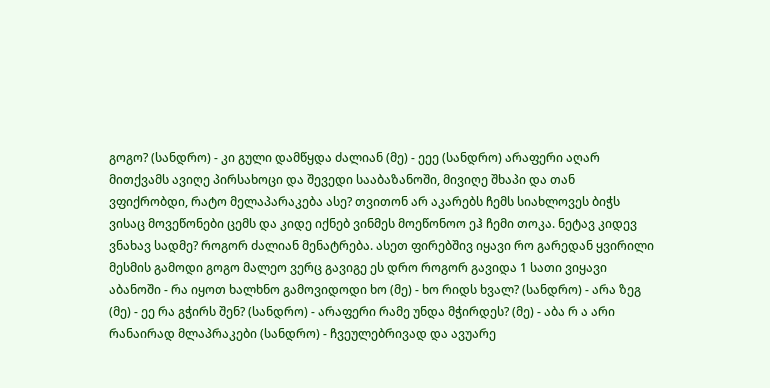გოგო? (სანდრო) - კი გული დამწყდა ძალიან (მე) - ეეე (სანდრო) არაფერი აღარ მითქვამს ავიღე პირსახოცი და შევედი სააბაზანოში, მივიღე შხაპი და თან ვფიქრობდი, რატო მელაპარაკება ასე? თვითონ არ აკარებს ჩემს სიახლოვეს ბიჭს ვისაც მოვეწონები ცემს და კიდე იქნებ ვინმეს მოეწონოო ეჰ ჩემი თოკა. ნეტავ კიდევ ვნახავ სადმე? როგორ ძალიან მენატრება. ასეთ ფირებშივ იყავი რო გარედან ყვირილი მესმის გამოდი გოგო მალეო ვერც გავიგე ეს დრო როგორ გავიდა 1 სათი ვიყავი აბანოში - რა იყოთ ხალხნო გამოვიდოდი ხო (მე) - ხო რიდს ხვალ? (სანდრო) - არა ზეგ (მე) - ეე რა გჭირს შენ? (სანდრო) - არაფერი რამე უნდა მჭირდეს? (მე) - აბა რ ა არი რანაირად მლაპრაკები (სანდრო) - ჩვეულებრივად და ავუარე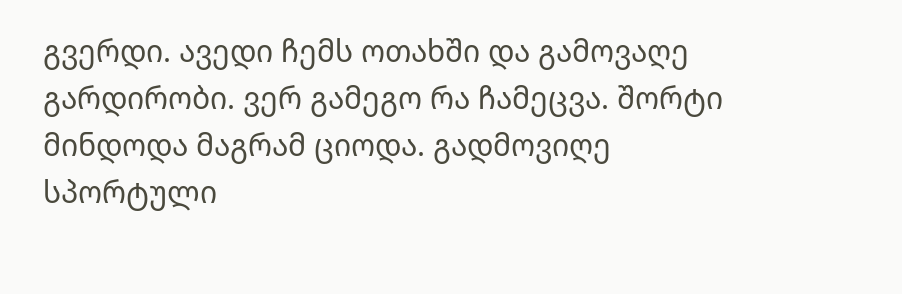გვერდი. ავედი ჩემს ოთახში და გამოვაღე გარდირობი. ვერ გამეგო რა ჩამეცვა. შორტი მინდოდა მაგრამ ციოდა. გადმოვიღე სპორტული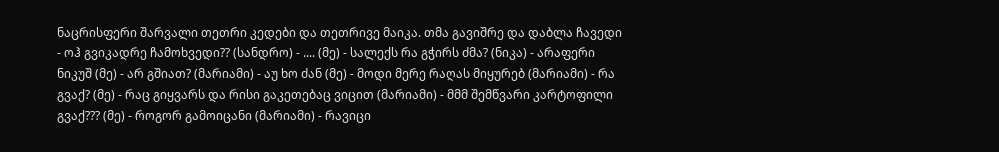ნაცრისფერი შარვალი თეთრი კედები და თეთრივე მაიკა. თმა გავიშრე და დაბლა ჩავედი - ოჰ გვიკადრე ჩამოხვედი?? (სანდრო) - .... (მე) - სალექს რა გჭირს ძმა? (ნიკა) - არაფერი ნიკუშ (მე) - არ გშიათ? (მარიამი) - აუ ხო ძან (მე) - მოდი მერე რაღას მიყურებ (მარიამი) - რა გვაქ? (მე) - რაც გიყვარს და რისი გაკეთებაც ვიცით (მარიამი) - მმმ შემწვარი კარტოფილი გვაქ??? (მე) - როგორ გამოიცანი (მარიამი) - რავიცი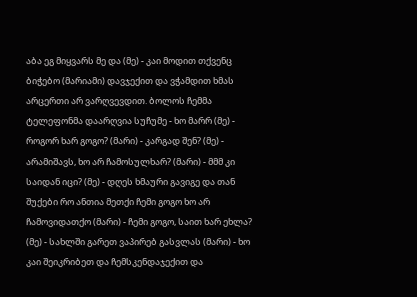აბა ეგ მიყვარს მე და (მე) - კაი მოდით თქვენც ბიჭებო (მარიამი) დავჯექით და ვჭამდით ხმას არცერთი არ ვარღვევდით. ბოლოს ჩემმა ტელეფონმა დაარღვია სუჩუმე - ხო მარრ (მე) - როგორ ხარ გოგო? (მარი) - კარგად შენ? (მე) - არამიშავს, ხო არ ჩამოსულხარ? (მარი) - მმმ კი საიდან იცი? (მე) - დღეს ხმაური გავიგე და თან შუქები რო ანთია მეთქი ჩემი გოგო ხო არ ჩამოვიდათქო (მარი) - ჩემი გოგო, საით ხარ ეხლა? (მე) - სახლში გარეთ ვაპირებ გასვლას (მარი) - ხო კაი შეიკრიბეთ და ჩემსკენდაჯექით და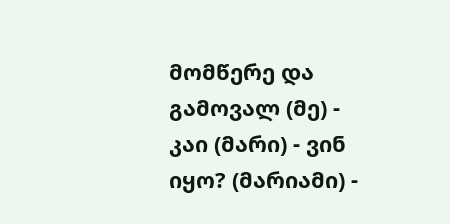მომწერე და გამოვალ (მე) - კაი (მარი) - ვინ იყო? (მარიამი) -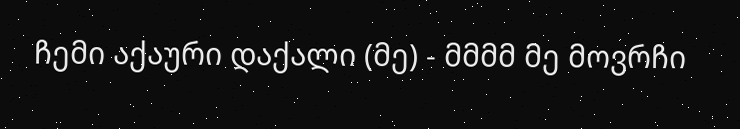ჩემი აქაური დაქალი (მე) - მმმმ მე მოვრჩი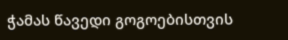ჭამას წავედი გოგოებისთვის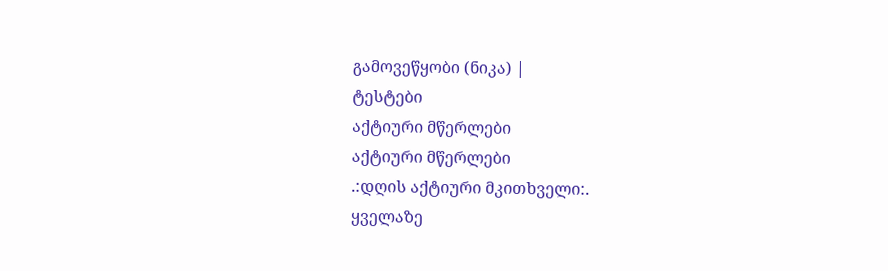გამოვეწყობი (ნიკა) |
ტესტები
აქტიური მწერლები
აქტიური მწერლები
.:დღის აქტიური მკითხველი:.
ყველაზე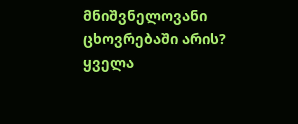მნიშვნელოვანი ცხოვრებაში არის?
ყველა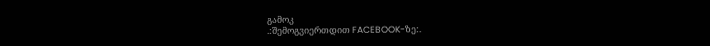გამოკ
.:შემოგვიერთდით FACEBOOK-ზე:.